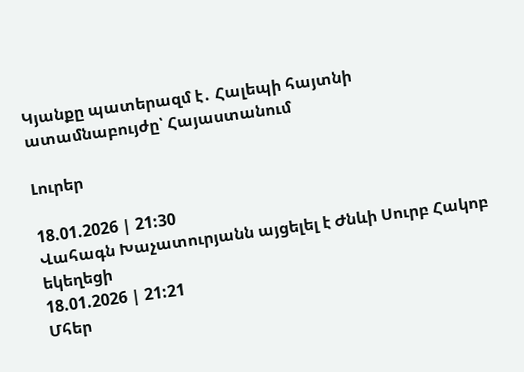Կյանքը պատերազմ է․ Հալեպի հայտնի ատամնաբույժը՝ Հայաստանում

Լուրեր

18.01.2026 | 21:30
Վահագն Խաչատուրյանն այցելել է Ժնևի Սուրբ Հակոբ եկեղեցի
18.01.2026 | 21:21
Մհեր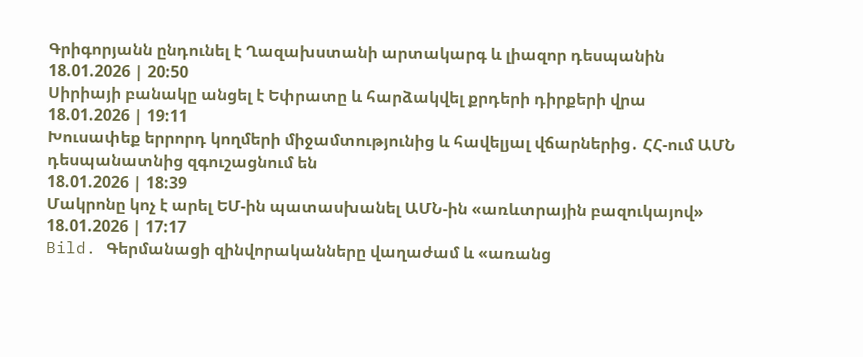Գրիգորյանն ընդունել է Ղազախստանի արտակարգ և լիազոր դեսպանին
18.01.2026 | 20:50
Սիրիայի բանակը անցել է Եփրատը և հարձակվել քրդերի դիրքերի վրա
18.01.2026 | 19:11
Խուսափեք երրորդ կողմերի միջամտությունից և հավելյալ վճարներից․ ՀՀ-ում ԱՄՆ դեսպանատնից զգուշացնում են
18.01.2026 | 18:39
Մակրոնը կոչ է արել ԵՄ-ին պատասխանել ԱՄՆ-ին «առևտրային բազուկայով»
18.01.2026 | 17:17
Bild. Գերմանացի զինվորականները վաղաժամ և «առանց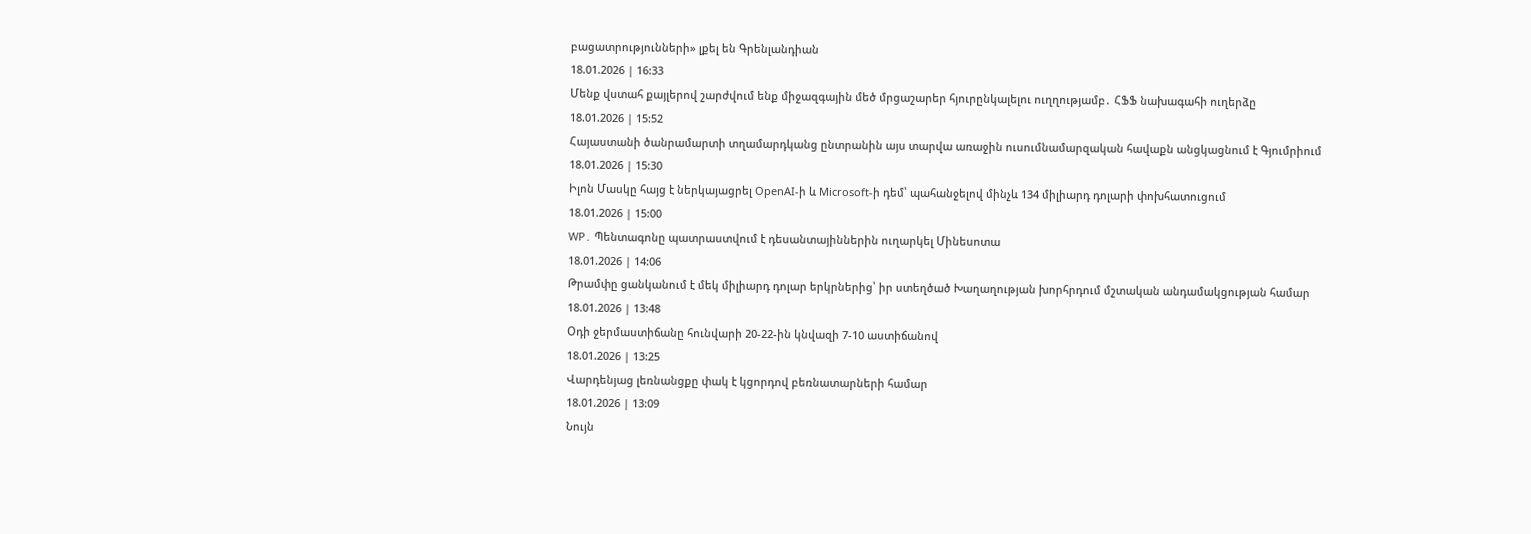բացատրությունների» լքել են Գրենլանդիան
18.01.2026 | 16:33
Մենք վստահ քայլերով շարժվում ենք միջազգային մեծ մրցաշարեր հյուրընկալելու ուղղությամբ․ ՀՖՖ նախագահի ուղերձը
18.01.2026 | 15:52
Հայաստանի ծանրամարտի տղամարդկանց ընտրանին այս տարվա առաջին ուսումնամարզական հավաքն անցկացնում է Գյումրիում
18.01.2026 | 15:30
Իլոն Մասկը հայց է ներկայացրել OpenAI-ի և Microsoft-ի դեմ՝ պահանջելով մինչև 134 միլիարդ դոլարի փոխհատուցում
18.01.2026 | 15:00
WP․ Պենտագոնը պատրաստվում է դեսանտայիններին ուղարկել Մինեսոտա
18.01.2026 | 14:06
Թրամփը ցանկանում է մեկ միլիարդ դոլար երկրներից՝ իր ստեղծած Խաղաղության խորհրդում մշտական անդամակցության համար
18.01.2026 | 13:48
Օդի ջերմաստիճանը հունվարի 20-22-ին կնվազի 7-10 աստիճանով
18.01.2026 | 13:25
Վարդենյաց լեռնանցքը փակ է կցորդով բեռնատարների համար
18.01.2026 | 13:09
Նույն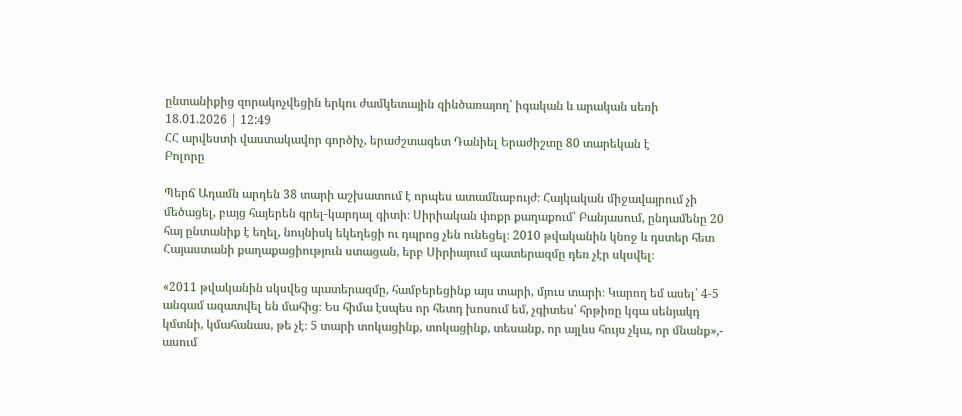ընտանիքից զորակոչվեցին երկու ժամկետային զինծառայող՝ իգական և արական սեռի
18.01.2026 | 12:49
ՀՀ արվեստի վաստակավոր գործիչ, երաժշտագետ Դանիել Երաժիշտը 80 տարեկան է
Բոլորը

Պերճ Ադամն արդեն 38 տարի աշխատում է որպես ատամնաբույժ։ Հայկական միջավայրում չի մեծացել, բայց հայերեն գրել-կարդալ գիտի։ Սիրիական փոքր քաղաքում՝ Բանյասում, ընդամենը 20 հայ ընտանիք է եղել, նույնիսկ եկեղեցի ու դպրոց չեն ունեցել։ 2010 թվականին կնոջ և դստեր հետ Հայաստանի քաղաքացիություն ստացան, երբ Սիրիայում պատերազմը դեռ չէր սկսվել։

«2011 թվականին սկսվեց պատերազմը, համբերեցինք այս տարի, մյուս տարի։ Կարող եմ ասել՝ 4-5 անգամ ազատվել են մահից։ Ես հիմա էսպես որ հետդ խոսում եմ, չգիտես՝ հրթիռը կգա սենյակդ կմտնի, կմահանաս, թե չէ։ 5 տարի տոկացինք, տոկացինք, տեսանք, որ այլևս հույս չկա, որ մնանք»,- ասում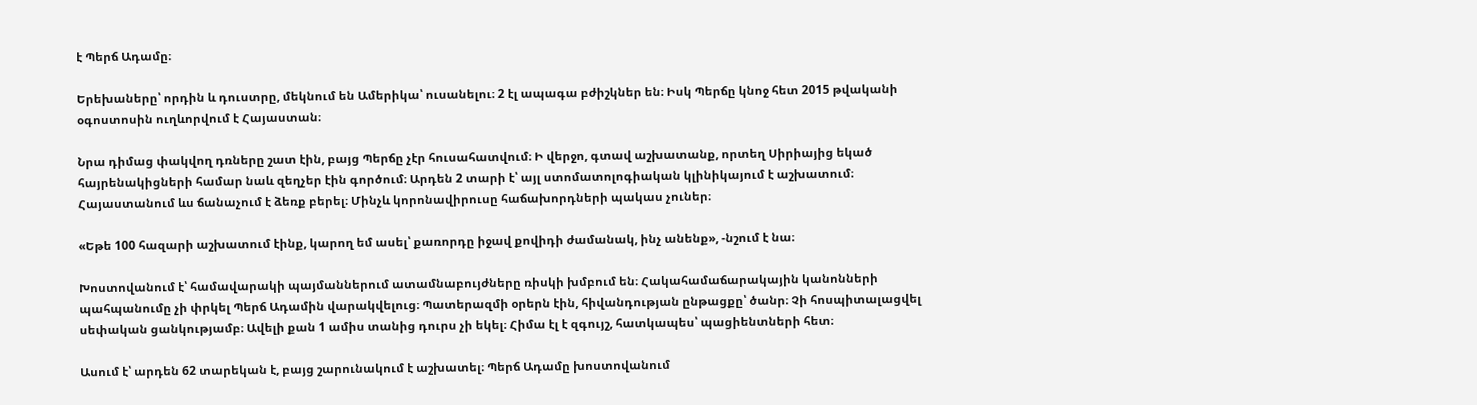է Պերճ Ադամը։

Երեխաները՝ որդին և դուստրը, մեկնում են Ամերիկա՝ ուսանելու։ 2 էլ ապագա բժիշկներ են։ Իսկ Պերճը կնոջ հետ 2015 թվականի օգոստոսին ուղևորվում է Հայաստան։

Նրա դիմաց փակվող դռները շատ էին, բայց Պերճը չէր հուսահատվում։ Ի վերջո, գտավ աշխատանք, որտեղ Սիրիայից եկած հայրենակիցների համար նաև զեղչեր էին գործում։ Արդեն 2 տարի է՝ այլ ստոմատոլոգիական կլինիկայում է աշխատում։ Հայաստանում ևս ճանաչում է ձեռք բերել։ Մինչև կորոնավիրուսը հաճախորդների պակաս չուներ։

«Եթե 100 հազարի աշխատում էինք, կարող եմ ասել՝ քառորդը իջավ քովիդի ժամանակ, ինչ անենք», -նշում է նա։

Խոստովանում է՝ համավարակի պայմաններում ատամնաբույժները ռիսկի խմբում են։ Հակահամաճարակային կանոնների պահպանումը չի փրկել Պերճ Ադամին վարակվելուց։ Պատերազմի օրերն էին, հիվանդության ընթացքը՝ ծանր։ Չի հոսպիտալացվել սեփական ցանկությամբ։ Ավելի քան 1 ամիս տանից դուրս չի եկել։ Հիմա էլ է զգույշ, հատկապես՝ պացիենտների հետ։

Ասում է՝ արդեն 62 տարեկան է, բայց շարունակում է աշխատել։ Պերճ Ադամը խոստովանում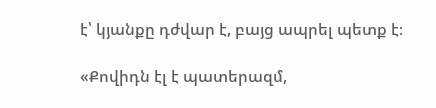է՝ կյանքը դժվար է, բայց ապրել պետք է։

«Քովիդն էլ է պատերազմ,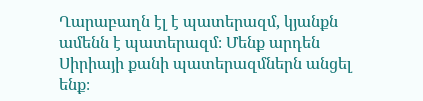Ղարաբաղն էլ է պատերազմ, կյանքն ամենն է պատերազմ։ Մենք արդեն Սիրիայի քանի պատերազմներն անցել ենք։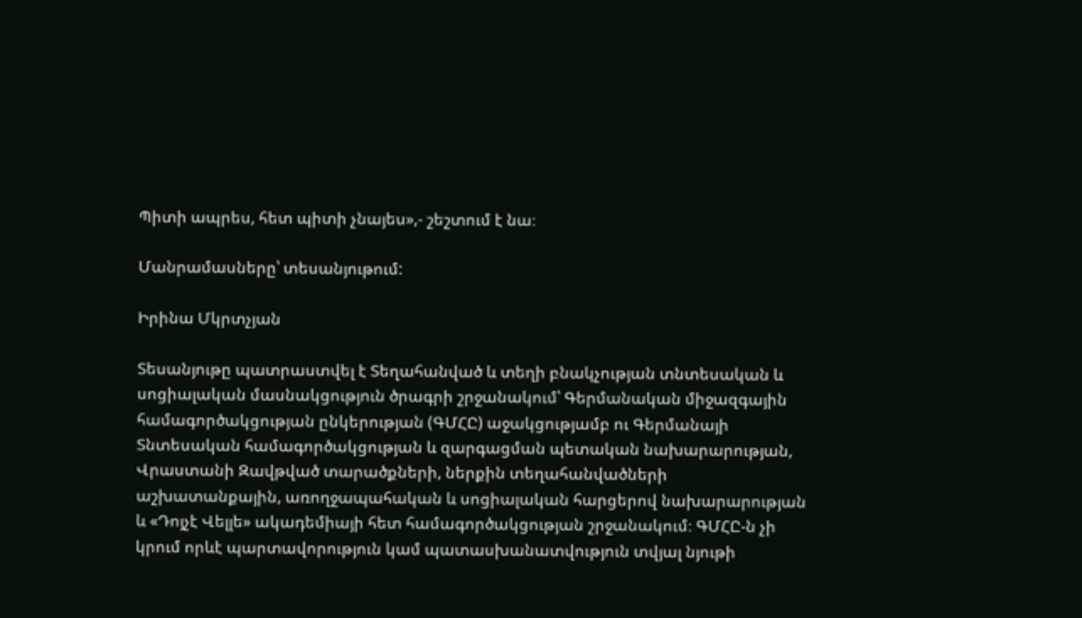Պիտի ապրես, հետ պիտի չնայես»,- շեշտում է նա։

Մանրամասները՝ տեսանյութում:

Իրինա Մկրտչյան

Տեսանյութը պատրաստվել է Տեղահանված և տեղի բնակչության տնտեսական և սոցիալական մասնակցություն ծրագրի շրջանակում՝ Գերմանական միջազգային համագործակցության ընկերության (ԳՄՀԸ) աջակցությամբ ու Գերմանայի Տնտեսական համագործակցության և զարգացման պետական նախարարության, Վրաստանի Զավթված տարածքների, ներքին տեղահանվածների աշխատանքային, առողջապահական և սոցիալական հարցերով նախարարության և «Դոյչէ Վելլե» ակադեմիայի հետ համագործակցության շրջանակում։ ԳՄՀԸ-ն չի կրում որևէ պարտավորություն կամ պատասխանատվություն տվյալ նյութի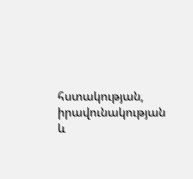հստակության, իրավունակության և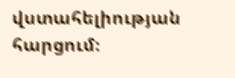վստահելիության հարցում։